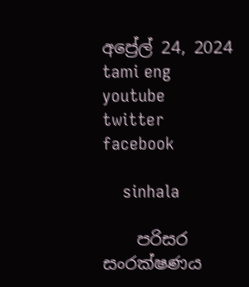අප්‍රේල් 24, 2024
tami eng youtube  twitter facebook

    sinhala

    පරිසර සංරක්ෂණය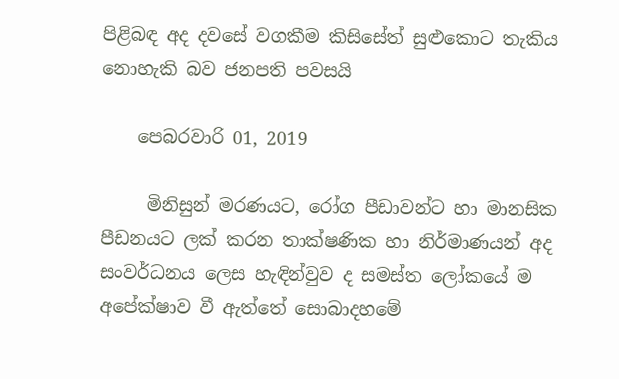පිළිබඳ අද දවසේ වගකීම කිසිසේත් සුළුකොට තැකිය නොහැකි බව ජනපති පවසයි

    පෙබරවාරි 01, 2019

     මිනිසුන් මරණයට, රෝග පීඩාවන්ට හා මානසික පීඩනයට ලක් කරන තාක්ෂණික හා නිර්මාණයන් අද සංවර්ධනය ලෙස හැඳින්වුව ද සමස්ත ලෝකයේ ම අපේක්ෂාව වී ඇත්තේ සොබාදහමේ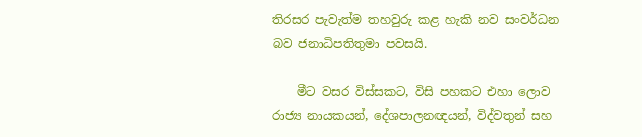තිරසර පැවැත්ම තහවුරු කළ හැකි නව සංවර්ධන බව ජනාධිපතිතුමා පවසයි.

    මීට වසර විස්සකට, විසි පහකට එහා ලොව රාජ්‍ය නායකයන්, දේශපාලනඥයන්, විද්වතුන් සහ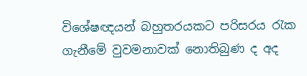විශේෂඥයන් බහුතරයකට පරිසරය රැක ගැනීමේ වුවමනාවක් නොතිබුණ ද අද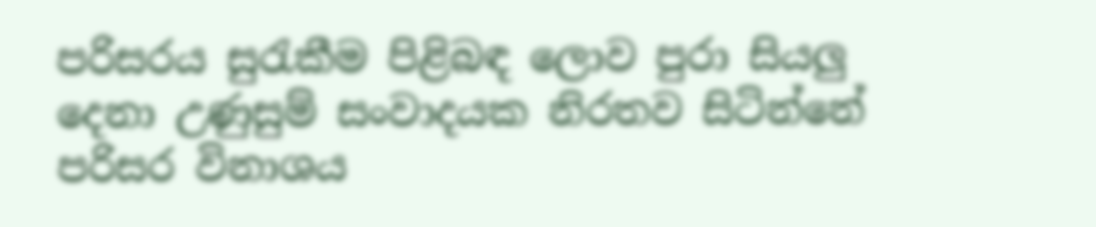පරිසරය සුරැකීම පිළිබඳ ලොව පුරා සියලු දෙනා උණුසුම් සංවාදයක නිරතව සිටින්නේ පරිසර විනාශය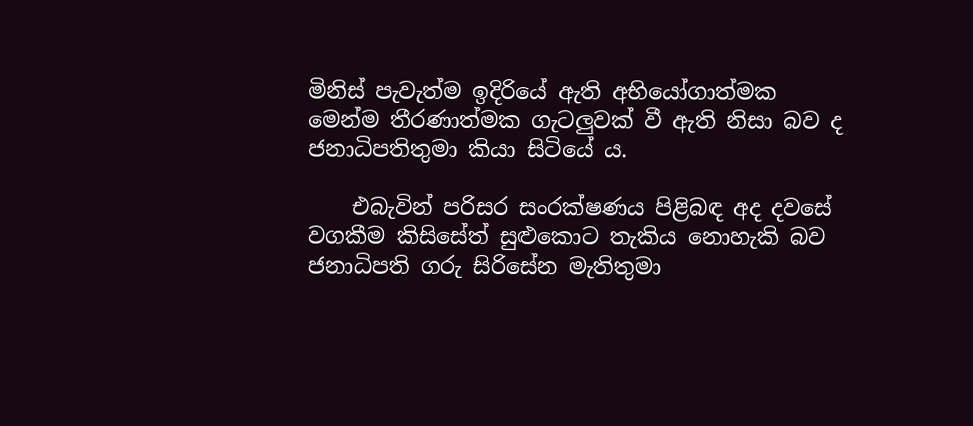මිනිස් පැවැත්ම ඉදිරියේ ඇති අභියෝගාත්මක මෙන්ම තීරණාත්මක ගැටලුවක් වී ඇති නිසා බව ද ජනාධිපතිතුමා කියා සිටියේ ය.

    එබැවින් පරිසර සංරක්ෂණය පිළිබඳ අද දවසේ වගකීම කිසිසේත් සුළුකොට තැකිය නොහැකි බව ජනාධිපති ගරු සිරිසේන මැතිතුමා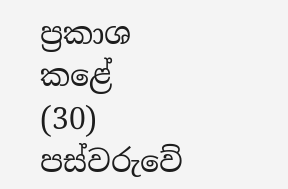ප්‍රකාශ කළේ   (30) පස්වරුවේ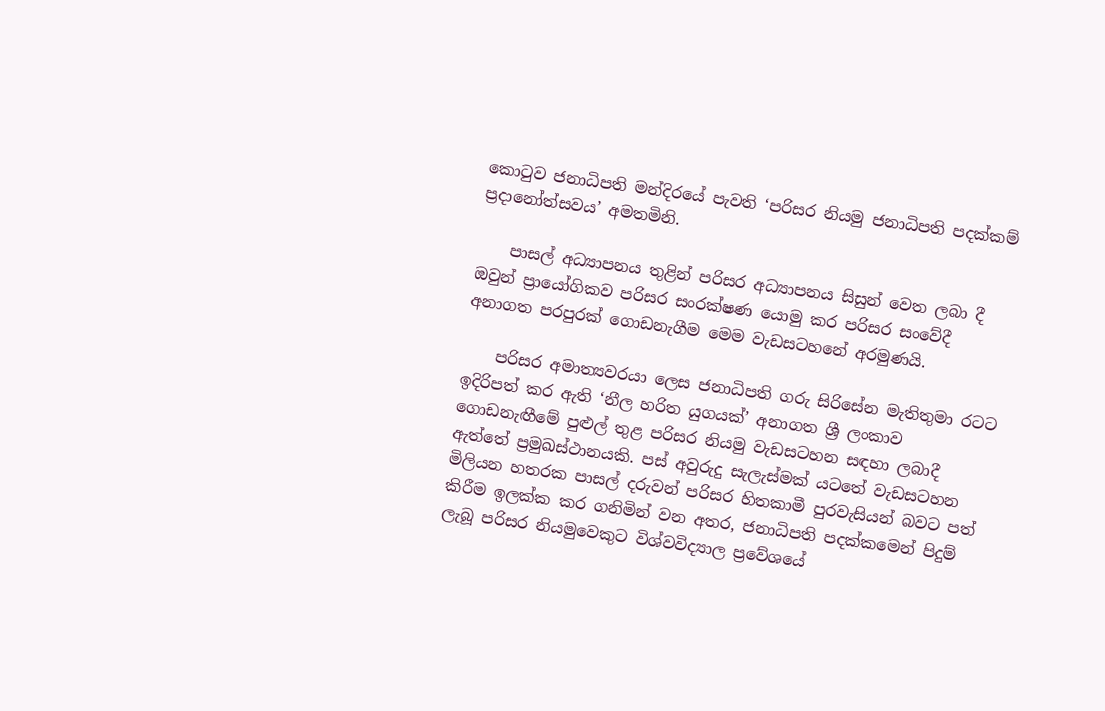කොටුව ජනාධිපති මන්දිරයේ පැවති ‘පරිසර නියමු ජනාධිපති පදක්කම් ප්‍රදානෝත්සවය’ අමතමිනි.

    පාසල් අධ්‍යාපනය තුළින් පරිසර අධ්‍යාපනය සිසුන් වෙත ලබා දී ඔවුන් ප්‍රායෝගිකව පරිසර සංරක්ෂණ යොමු කර පරිසර සංවේදී අනාගත පරපුරක් ගොඩනැගීම මෙම වැඩසටහනේ අරමුණයි.

    පරිසර අමාත්‍යවරයා ලෙස ජනාධිපති ගරු සිරිසේන මැතිතුමා රටට ඉදිරිපත් කර ඇති ‘නීල හරිත යුගයක්’ අනාගත ශ්‍රී ලංකාව ගොඩනැඟීමේ පුළුල් තුළ පරිසර නියමු වැඩසටහන සඳහා ලබාදී ඇත්තේ ප්‍රමුඛස්ථානයකි. පස් අවුරුදු සැලැස්මක් යටතේ වැඩසටහන මිලියන හතරක පාසල් දරුවන් පරිසර හිතකාමී පුරවැසියන් බවට පත් කිරීම ඉලක්ක කර ගනිමින් වන අතර, ජනාධිපති පදක්කමෙන් පිදුම් ලැබූ පරිසර නියමුවෙකුට විශ්වවිද්‍යාල ප්‍රවේශයේ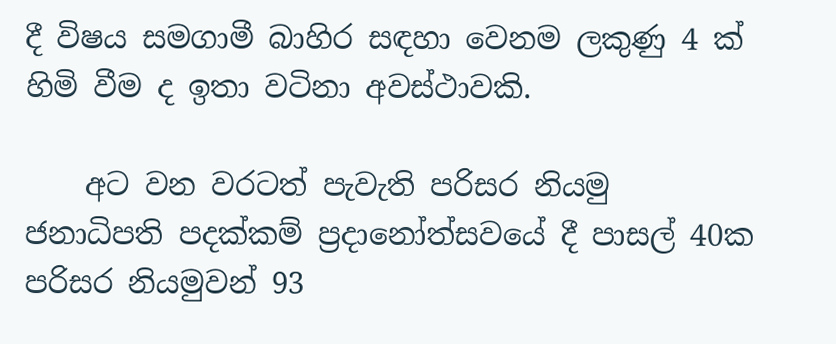දී විෂය සමගාමී බාහිර සඳහා වෙනම ලකුණු 4 ක් හිමි වීම ද ඉතා වටිනා අවස්ථාවකි.

    අට වන වරටත් පැවැති පරිසර නියමු ජනාධිපති පදක්කම් ප්‍රදානෝත්සවයේ දී පාසල් 40ක පරිසර නියමුවන් 93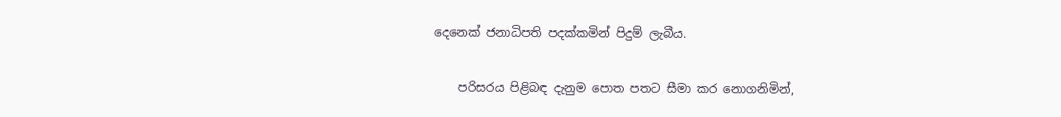දෙනෙක් ජනාධිපති පදක්කමින් පිදුම් ලැබීය.

    පරිසරය පිළිබඳ දැනුම පොත පතට සීමා කර නොගනිමින්,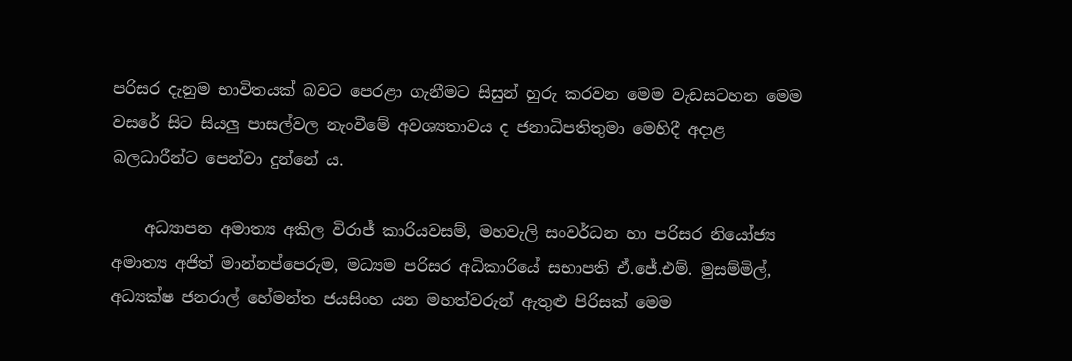පරිසර දැනුම භාවිතයක් බවට පෙරළා ගැනීමට සිසුන් හුරු කරවන මෙම වැඩසටහන මෙම වසරේ සිට සියලු පාසල්වල නැංවීමේ අවශ්‍යතාවය ද ජනාධිපතිතුමා මෙහිදී අදාළ බලධාරීන්ට පෙන්වා දුන්නේ ය.

    අධ්‍යාපන අමාත්‍ය අකිල විරාජ් කාරියවසම්, මහවැලි සංවර්ධන හා පරිසර නියෝජ්‍ය අමාත්‍ය අජිත් මාන්නප්පෙරුම, මධ්‍යම පරිසර අධිකාරියේ සභාපති ඒ.ජේ.එම්. මුසම්මිල්, අධ්‍යක්ෂ ජනරාල් හේමන්ත ජයසිංහ යන මහත්වරුන් ඇතුළු පිරිසක් මෙම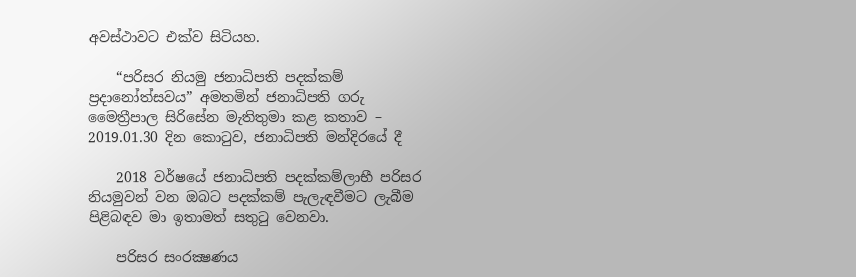අවස්ථාවට එක්ව සිටියහ.

    “පරිසර නියමු ජනාධිපති පදක්කම් ප්‍රදානෝත්සවය” අමතමින් ජනාධිපති ගරු මෛත්‍රීපාල සිරිසේන මැතිතුමා කළ කතාව – 2019.01.30 දින කොටුව, ජනාධිපති මන්දිරයේ දී

    2018 වර්ෂයේ ජනාධිපති පදක්කම්ලාභී පරිසර නියමුවන් වන ඔබට පදක්කම් පැලැඳවීමට ලැබීම පිළිබඳව මා ඉතාමත් සතුටු වෙනවා.

    පරිසර සංරක්‍ෂණය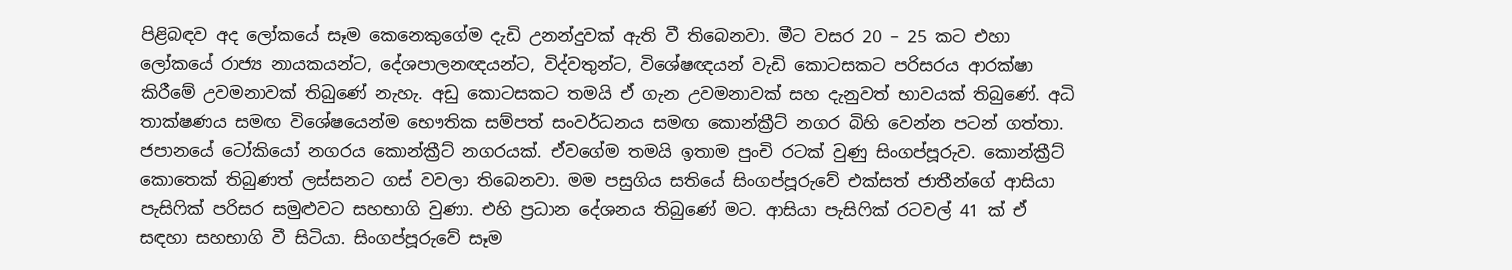පිළිබඳව අද ලෝකයේ සෑම කෙනෙකුගේම දැඩි උනන්දුවක් ඇති වී තිබෙනවා. මීට වසර 20 – 25 කට එහා ලෝකයේ රාජ්‍ය නායකයන්ට, දේශපාලනඥයන්ට, විද්වතුන්ට, විශේෂඥයන් වැඩි කොටසකට පරිසරය ආරක්ෂා කිරීමේ උවමනාවක් තිබුණේ නැහැ. අඩු කොටසකට තමයි ඒ ගැන උවමනාවක් සහ දැනුවත් භාවයක් තිබුණේ. අධි තාක්ෂණය සමඟ විශේෂයෙන්ම භෞතික සම්පත් සංවර්ධනය සමඟ කොන්ක්‍රීට් නගර බිහි වෙන්න පටන් ගත්තා. ජපානයේ ටෝකියෝ නගරය කොන්ක්‍රීට් නගරයක්. ඒවගේම තමයි ඉතාම පුංචි රටක් වුණු සිංගප්පූරුව. කොන්ක්‍රීට් කොතෙක් තිබුණත් ලස්සනට ගස් වවලා තිබෙනවා. මම පසුගිය සතියේ සිංගප්පූරුවේ එක්සත් ජාතීන්ගේ ආසියා පැසිෆික් පරිසර සමුළුවට සහභාගි වුණා. එහි ප්‍රධාන දේශනය තිබුණේ මට. ආසියා පැසිෆික් රටවල් 41 ක් ඒ සඳහා සහභාගි වී සිටියා. සිංගප්පූරුවේ සෑම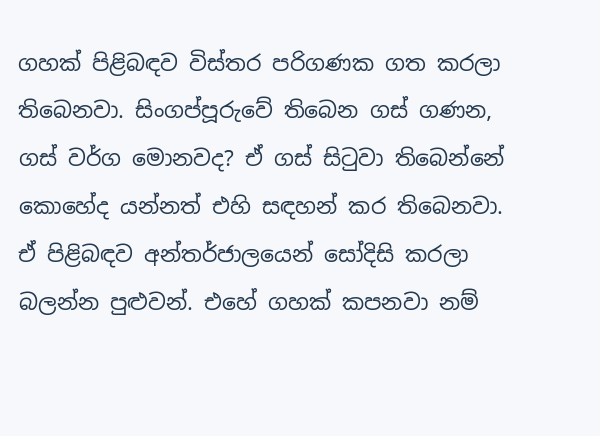ගහක් පිළිබඳව විස්තර පරිගණක ගත කරලා තිබෙනවා. සිංගප්පූරුවේ තිබෙන ගස් ගණන, ගස් වර්ග මොනවද? ඒ ගස් සිටුවා තිබෙන්නේ කොහේද යන්නත් එහි සඳහන් කර තිබෙනවා. ඒ පිළිබඳව අන්තර්ජාලයෙන් සෝදිසි කරලා බලන්න පුළුවන්. එහේ ගහක් කපනවා නම්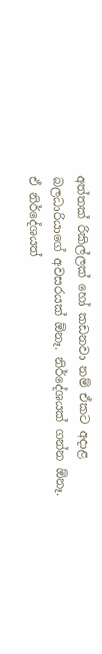අත්තක් රිකිල්ලක් හෝ කඩනවා නම් ඒකට අදාළ බලධාරියාගේ අවසරයක් ඕනෑ. නිර්දේශයක් ගන්න ඕනෑ. ඒ නිර්දේශයත්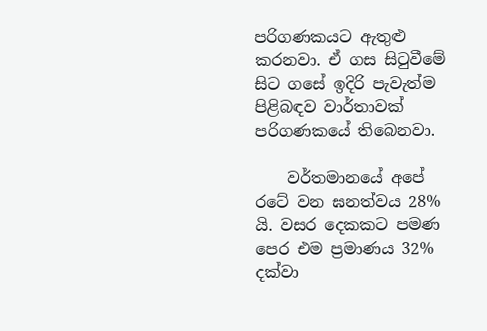පරිගණකයට ඇතුළු කරනවා. ඒ ගස සිටුවීමේ සිට ගසේ ඉදිරි පැවැත්ම පිළිබඳව වාර්තාවක් පරිගණකයේ තිබෙනවා.

    වර්තමානයේ අපේ රටේ වන ඝනත්වය 28% යි. වසර දෙකකට පමණ පෙර එම ප්‍රමාණය 32% දක්වා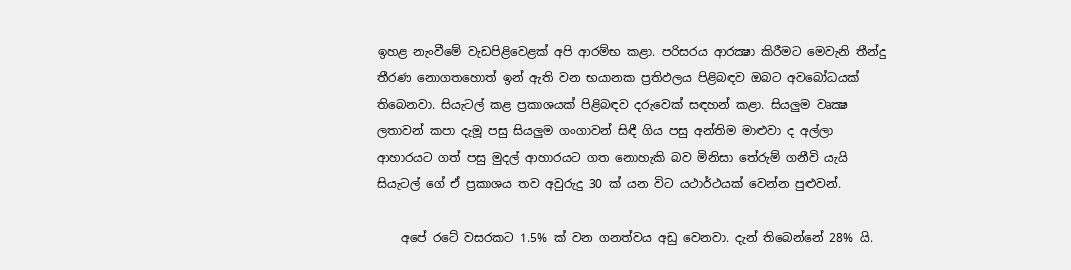ඉහළ නැංවීමේ වැඩපිළිවෙළක් අපි ආරම්භ කළා. පරිසරය ආරක්‍ෂා කිරීමට මෙවැනි තීන්දු තීරණ නොගතහොත් ඉන් ඇති වන භයානක ප්‍රතිඵලය පිළිබඳව ඔබට අවබෝධයක් තිබෙනවා. සියැටල් කළ ප්‍රකාශයක් පිළිබඳව දරුවෙක් සඳහන් කළා. සියලුම වෘක්‍ෂ ලතාවන් කපා දැමූ පසු සියලුම ගංගාවන් සිඳී ගිය පසු අන්තිම මාළුවා ද අල්ලා ආහාරයට ගත් පසු මුදල් ආහාරයට ගත නොහැකි බව මිනිසා තේරුම් ගනීවි යැයි සියැටල් ගේ ඒ ප්‍රකාශය තව අවුරුදු 30 ක් යන විට යථාර්ථයක් වෙන්න පුළුවන්.

    අපේ රටේ වසරකට 1.5% ක් වන ගනත්වය අඩු වෙනවා. දැන් තිබෙන්නේ 28% යි.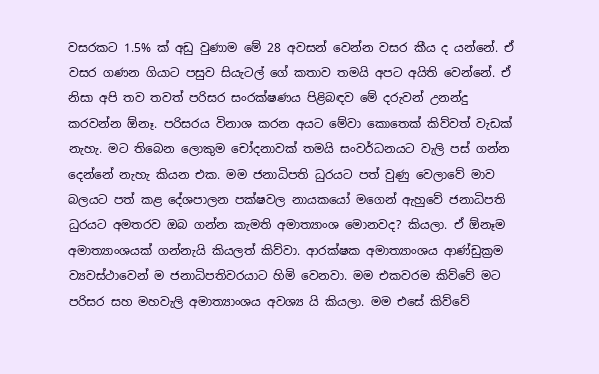වසරකට 1.5% ක් අඩු වුණාම මේ 28 අවසන් වෙන්න වසර කීය ද යන්නේ. ඒ වසර ගණන ගියාට පසුව සියැටල් ගේ කතාව තමයි අපට අයිති වෙන්නේ. ඒ නිසා අපි තව තවත් පරිසර සංරක්ෂණය පිළිබඳව මේ දරුවන් උනන්දු කරවන්න ඕනෑ. පරිසරය විනාශ කරන අයට මේවා කොතෙක් කිව්වත් වැඩක් නැහැ. මට තිබෙන ලොකුම චෝදනාවක් තමයි සංවර්ධනයට වැලි පස් ගන්න දෙන්නේ නැහැ කියන එක. මම ජනාධිපති ධුරයට පත් වුණු වෙලාවේ මාව බලයට පත් කළ දේශපාලන පක්ෂවල නායකයෝ මගෙන් ඇහුවේ ජනාධිපති ධුරයට අමතරව ඔබ ගන්න කැමති අමාත්‍යාංශ මොනවද? කියලා. ඒ ඕනෑම අමාත්‍යාංශයක් ගන්නැයි කියලත් කිව්වා. ආරක්ෂක අමාත්‍යාංශය ආණ්ඩුක්‍රම ව්‍යවස්ථාවෙන් ම ජනාධිපතිවරයාට හිමි වෙනවා. මම එකවරම කිව්වේ මට පරිසර සහ මහවැලි අමාත්‍යාංශය අවශ්‍ය යි කියලා. මම එසේ කිව්වේ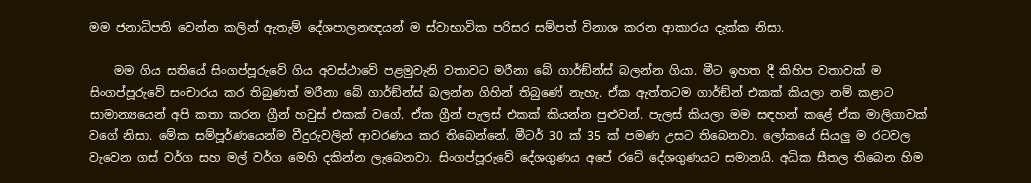මම ජනාධිපති වෙන්න කලින් ඇතැම් දේශපාලනඥයන් ම ස්වාභාවික පරිසර සම්පත් විනාශ කරන ආකාරය දැක්ක නිසා.

    මම ගිය සතියේ සිංගප්පූරුවේ ගිය අවස්ථාවේ පළමුවැනි වතාවට මරීනා බේ ගාර්ඞ්න්ස් බලන්න ගියා. මීට ඉහත දී කිහිප වතාවක් ම සිංගප්පූරුවේ සංචාරය කර තිබුණත් මරීනා බේ ගාර්ඞ්න්ස් බලන්න ගිහින් තිබුණේ නැහැ. ඒක ඇත්තටම ගාර්ඞ්න් එකක් කියලා නම් කළාට සාමාන්‍යයෙන් අපි කතා කරන ග්‍රීන් හවුස් එකක් වගේ. ඒක ග්‍රීන් පැලස් එකක් කියන්න පුළුවන්. පැලස් කියලා මම සඳහන් කළේ ඒක මාලිගාවක් වගේ නිසා. මේක සම්පූර්ණයෙන්ම වීදුරුවලින් ආවරණය කර තිබෙන්නේ. මීටර් 30 ක් 35 ක් පමණ උසට තිබෙනවා. ලෝකයේ සියලු ම රටවල වැවෙන ගස් වර්ග සහ මල් වර්ග මෙහි දකින්න ලැබෙනවා. සිංගප්පූරුවේ දේශගුණය අපේ රටේ දේශගුණයට සමානයි. අධික සීතල තිබෙන හිම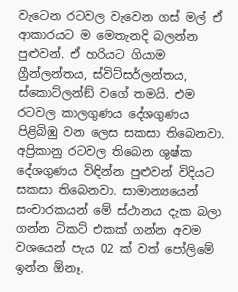වැටෙන රටවල වැවෙන ගස් මල් ඒ ආකාරයට ම මෙතැනදි බලන්න පුළුවන්. ඒ හරියට ගියාම ග්‍රීන්ලන්තය, ස්විට්සර්ලන්තය, ස්කොට්ලන්ඞ් වගේ තමයි. එම රටවල කාලගුණය දේශගුණය පිළිබිඹු වන ලෙස සකසා තිබෙනවා. අප්‍රිකානු රටවල තිබෙන ශුෂ්ක දේශගුණය විඳින්න පුළුවන් විදියට සකසා තිබෙනවා. සාමාන්‍යයෙන් සංචාරකයන් මේ ස්ථානය දැක බලා ගන්න ටිකට් එකක් ගන්න අවම වශයෙන් පැය 02 ක් වත් පෝලිමේ ඉන්න ඕනෑ.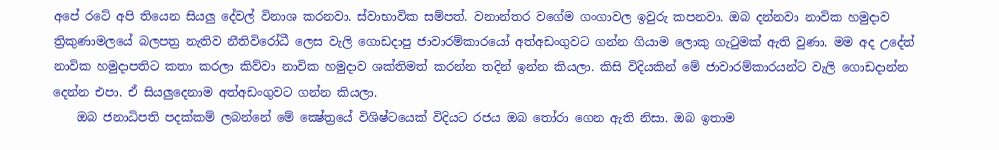අපේ රටේ අපි තියෙන සියලු දේවල් විනාශ කරනවා. ස්වාභාවික සම්පත්. වනාන්තර වගේම ගංගාවල ඉවුරු කපනවා. ඔබ දන්නවා නාවික හමුදාව ත්‍රිකුණාමලයේ බලපත්‍ර නැතිව නීතිවිරෝධී ලෙස වැලි ගොඩදාපු ජාවාරම්කාරයෝ අත්අඩංගුවට ගන්න ගියාම ලොකු ගැටුමක් ඇති වුණා. මම අද උදේත් නාවික හමුදාපතිට කතා කරලා කිව්වා නාවික හමුදාව ශක්තිමත් කරන්න තදින් ඉන්න කියලා. කිසි විදියකින් මේ ජාවාරම්කාරයන්ට වැලි ගොඩදාන්න දෙන්න එපා. ඒ සියලුදෙනාම අත්අඩංගුවට ගන්න කියලා.
    ඔබ ජනාධිපති පදක්කම් ලබන්නේ මේ ක්‍ෂේත්‍රයේ විශිෂ්ටයෙක් විදියට රජය ඔබ තෝරා ගෙන ඇති නිසා. ඔබ ඉතාම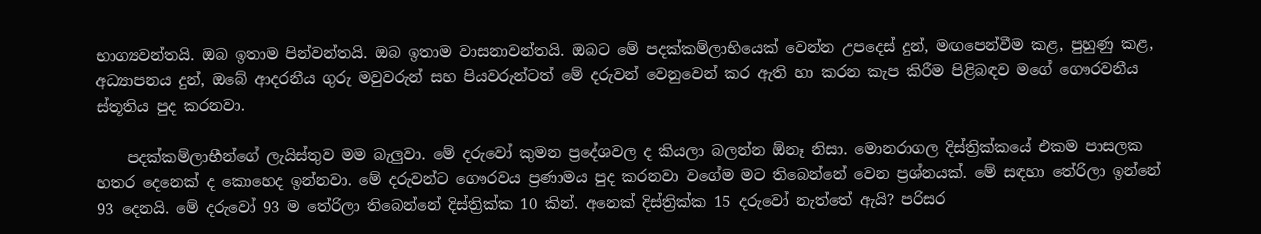භාග්‍යවන්තයි. ඔබ ඉතාම පින්වන්තයි. ඔබ ඉතාම වාසනාවන්තයි. ඔබට මේ පදක්කම්ලාභියෙක් වෙන්න උපදෙස් දුන්, මඟපෙන්වීම කළ, පුහුණු කළ, අධ්‍යාපනය දුන්, ඔබේ ආදරනීය ගුරු මවුවරුන් සහ පියවරුන්ටත් මේ දරුවන් වෙනුවෙන් කර ඇති හා කරන කැප කිරීම පිළිබඳව මගේ ගෞරවනීය ස්තූතිය පුද කරනවා.

    පදක්කම්ලාභීන්ගේ ලැයිස්තුව මම බැලුවා. මේ දරුවෝ කුමන ප්‍රදේශවල ද කියලා බලන්න ඕනෑ නිසා. මොනරාගල දිස්ත්‍රික්කයේ එකම පාසලක හතර දෙනෙක් ද කොහෙද ඉන්නවා. මේ දරුවන්ට ගෞරවය ප්‍රණාමය පුද කරනවා වගේම මට තිබෙන්නේ වෙන ප්‍රශ්නයක්. මේ සඳහා තේරිලා ඉන්නේ 93 දෙනයි. මේ දරුවෝ 93 ම තේරිලා තිබෙන්නේ දිස්ත්‍රික්ක 10 කින්. අනෙක් දිස්ත්‍රික්ක 15 දරුවෝ නැත්තේ ඇයි? පරිසර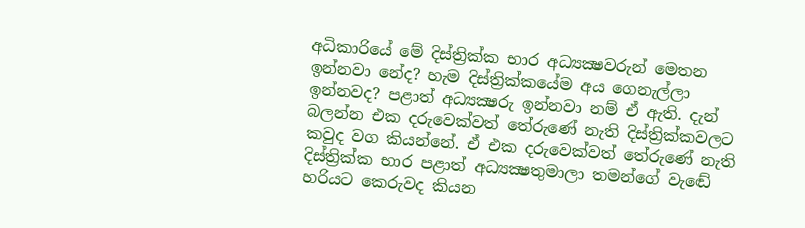අධිකාරියේ මේ දිස්ත්‍රික්ක භාර අධ්‍යක්‍ෂවරුන් මෙතන ඉන්නවා නේද? හැම දිස්ත්‍රික්කයේම අය ගෙනැල්ලා ඉන්නවද? පළාත් අධ්‍යක්‍ෂරු ඉන්නවා නම් ඒ ඇති. දැන් බලන්න එක දරුවෙක්වත් තේරුණේ නැති දිස්ත්‍රික්කවලට කවුද වග කියන්නේ. ඒ එක දරුවෙක්වත් තේරුණේ නැති දිස්ත්‍රික්ක භාර පළාත් අධ්‍යක්‍ෂතුමාලා තමන්ගේ වැඬේ හරියට කෙරුවද කියන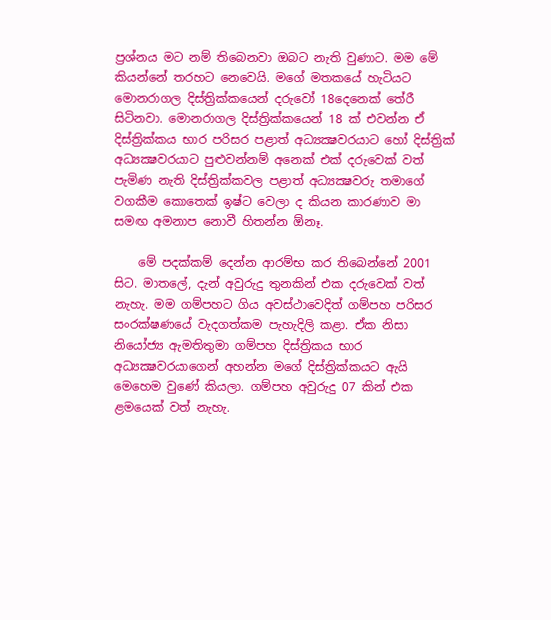ප්‍රශ්නය මට නම් තිබෙනවා ඔබට නැති වුණාට. මම මේ කියන්නේ තරහට නෙවෙයි. මගේ මතකයේ හැටියට මොනරාගල දිස්ත්‍රික්කයෙන් දරුවෝ 18දෙනෙක් තේරී සිටිනවා. මොනරාගල දිස්ත්‍රික්කයෙන් 18 ක් එවන්න ඒ දිස්ත්‍රික්කය භාර පරිසර පළාත් අධ්‍යක්‍ෂවරයාට හෝ දිස්ත්‍රික් අධ්‍යක්‍ෂවරයාට පුළුවන්නම් අනෙක් එක් දරුවෙක් වත් පැමිණ නැති දිස්ත්‍රික්කවල පළාත් අධ්‍යක්‍ෂවරු තමාගේ වගකීම කොතෙක් ඉෂ්ට වෙලා ද කියන කාරණාව මා සමඟ අමනාප නොවී හිතන්න ඕනෑ.

    මේ පදක්කම් දෙන්න ආරම්භ කර තිබෙන්නේ 2001 සිට. මාතලේ, දැන් අවුරුදු තුනකින් එක දරුවෙක් වත් නැහැ. මම ගම්පහට ගිය අවස්ථාවෙදිත් ගම්පහ පරිසර සංරක්ෂණයේ වැදගත්කම පැහැදිලි කළා. ඒක නිසා නියෝජ්‍ය ඇමතිතුමා ගම්පහ දිස්ත්‍රිකය භාර අධ්‍යක්‍ෂවරයාගෙන් අහන්න මගේ දිස්ත්‍රික්කයට ඇයි මෙහෙම වුණේ කියලා. ගම්පහ අවුරුදු 07 කින් එක ළමයෙක් වත් නැහැ.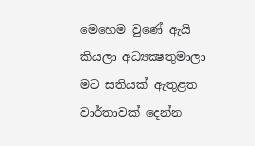මෙහෙම වුණේ ඇයි කියලා අධ්‍යක්‍ෂතුමාලා මට සතියක් ඇතුළත වාර්තාවක් දෙන්න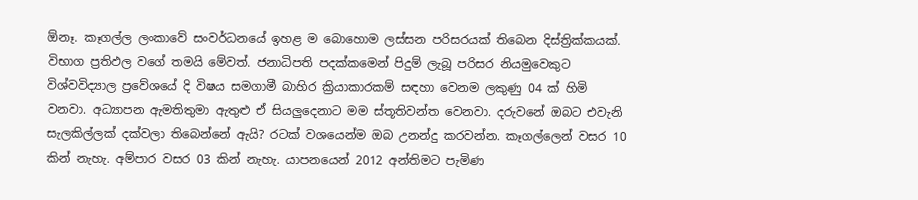ඕනෑ. කෑගල්ල ලංකාවේ සංවර්ධනයේ ඉහළ ම බොහොම ලස්සන පරිසරයක් තිබෙන දිස්ත්‍රික්කයක්. විභාග ප්‍රතිඵල වගේ තමයි මේවත්. ජනාධිපති පදක්කමෙන් පිදුම් ලැබූ පරිසර නියමුවෙකුට විශ්වවිද්‍යාල ප්‍රවේශයේ දි විෂය සමගාමී බාහිර ක්‍රියාකාරකම් සඳහා වෙනම ලකුණු 04 ක් හිමි වනවා. අධ්‍යාපන ඇමතිතුමා ඇතුළු ඒ සියලුදෙනාට මම ස්තූතිවන්ත වෙනවා. දරුවනේ ඔබට එවැනි සැලකිල්ලක් දක්වලා තිබෙන්නේ ඇයි? රටක් වශයෙන්ම ඔබ උනන්දු කරවන්න. කෑගල්ලෙන් වසර 10 කින් නැහැ. අම්පාර වසර 03 කින් නැහැ. යාපනයෙන් 2012 අන්තිමට පැමිණ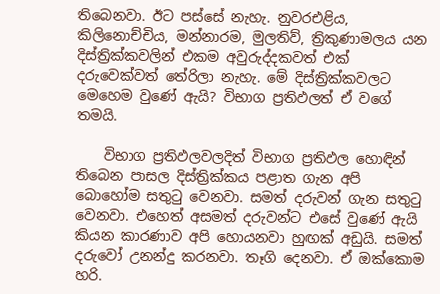තිබෙනවා. ඊට පස්සේ නැහැ. නුවරඑළිය, කිලිනොච්චිය, මන්නාරම, මුලතිව්, ත්‍රිකුණාමලය යන දිස්ත්‍රික්කවලින් එකම අවුරුද්දකවත් එක් දරුවෙක්වත් තේරිලා නැහැ. මේ දිස්ත්‍රික්කවලට මෙහෙම වුණේ ඇයි? විභාග ප්‍රතිඵලත් ඒ වගේ තමයි.

    විභාග ප්‍රතිඵලවලදිත් විභාග ප්‍රතිඵල හොඳින් තිබෙන පාසල දිස්ත්‍රික්කය පළාත ගැන අපි බොහෝම සතුටු වෙනවා. සමත් දරුවන් ගැන සතුටු වෙනවා. එහෙත් අසමත් දරුවන්ට එසේ වුණේ ඇයි කියන කාරණාව අපි හොයනවා හුඟක් අඩුයි. සමත් දරුවෝ උනන්දු කරනවා. තෑගි දෙනවා. ඒ ඔක්කොම හරි.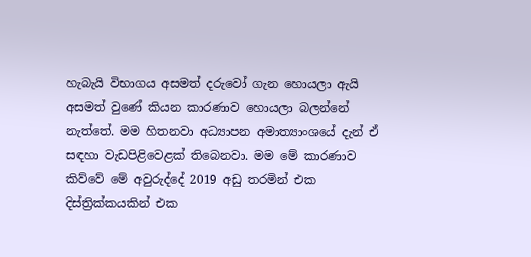හැබැයි විභාගය අසමත් දරුවෝ ගැන හොයලා ඇයි අසමත් වුණේ කියන කාරණාව හොයලා බලන්නේ නැත්තේ. මම හිතනවා අධ්‍යාපන අමාත්‍යාංශයේ දැන් ඒ සඳහා වැඩපිළිවෙළක් තිබෙනවා. මම මේ කාරණාව කිව්වේ මේ අවුරුද්දේ 2019 අඩු තරමින් එක දිස්ත්‍රික්කයකින් එක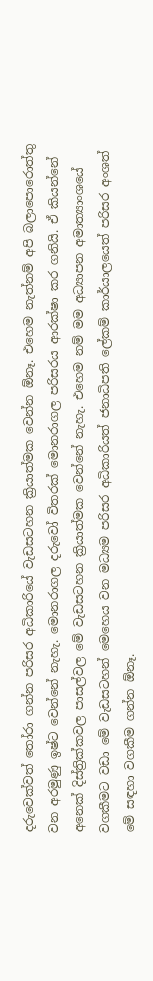දරුවෙක්වත් තෝරා ගන්න පරිසර අධිකාරියේ වැඩසටහන ක්‍රියාත්මක වෙන්න ඕනෑ. එහෙම නැත්නම් අපි බලාපොරොත්තු වන අරමුණු ඉෂ්ට වෙන්නේ නැහැ. මොනරාගල දරුවෝ විතරක් මොනරාගල පරිසරය ආරක්ෂා කර ගනියි. ඒ කියන්නේ අනෙක් දිස්ත්‍රික්කවල පාසල්වල මේ වැඩසටහන ක්‍රියාත්මක වෙන්නේ නැහැ. එහෙම නම් මම අධ්‍යාපන අමාත්‍යාංශයේ වගකීමට වඩා මේ වැඩසටහන් මෙහෙය වන මධ්‍යම පරිසර අධිකාරියත් ජනාධිපති ලේකම් කාර්යාලයෙත් පරිසර අංශත් මේ සඳහා වගකීම ගන්න ඕනෑ.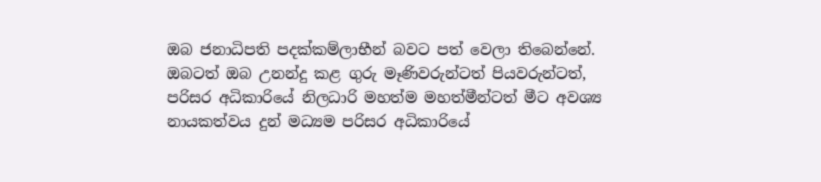ඔබ ජනාධිපති පදක්කම්ලාභීන් බවට පත් වෙලා තිබෙන්නේ. ඔබටත් ඔබ උනන්දු කළ ගුරු මෑණිවරුන්ටත් පියවරුන්ටත්, පරිසර අධිකාරියේ නිලධාරි මහත්ම මහත්මීන්ටත් මීට අවශ්‍ය නායකත්වය දුන් මධ්‍යම පරිසර අධිකාරියේ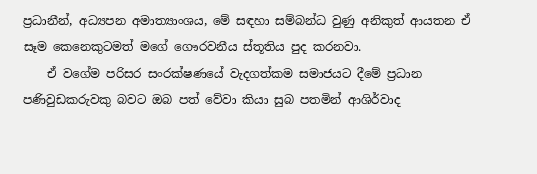ප්‍රධානීන්, අධ්‍යපන අමාත්‍යාංශය, මේ සඳහා සම්බන්ධ වුණු අනිකුත් ආයතන ඒ සෑම කෙනෙකුටමත් මගේ ගෞරවනීය ස්තූතිය පුද කරනවා.
    ඒ වගේම පරිසර සංරක්ෂණයේ වැදගත්කම සමාජයට දීමේ ප්‍රධාන පණිවුඩකරුවකු බවට ඔබ පත් වේවා කියා සුබ පතමින් ආශිර්වාද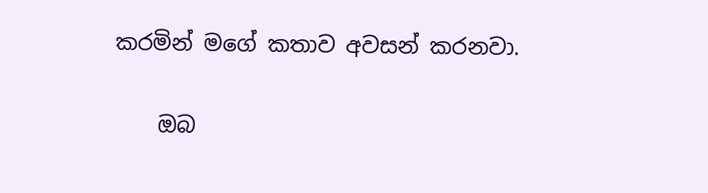කරමින් මගේ කතාව අවසන් කරනවා.

    ඔබ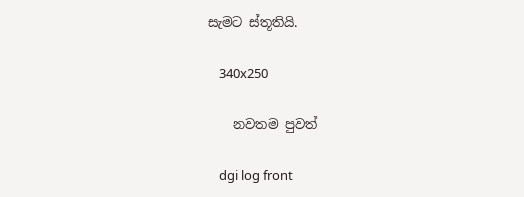සැමට ස්තූතියි.

    340x250

    නවතම පුවත්

    dgi log front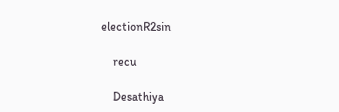electionR2sin

    recu

    Desathiya